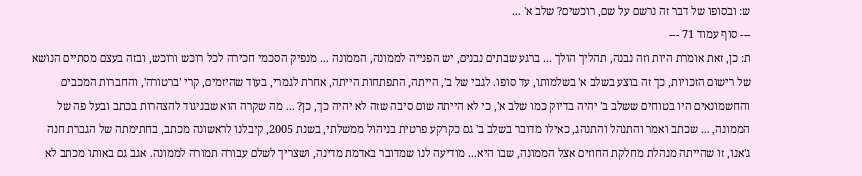ש: ובסופו של דבר זה נרשם על שם, רוכשים? שלב א' ...
--- סוף עמוד 71 ---
ת: כן, זאת אומרת היות וזה נבנה, תהליך הולך ... ברגע שבתים נבנים, יש הפנייה לממונה, הממונה ... מנפיק הסכמי חכירה לכל רוכש ורוכש, ובזה בעצם מסתיים הנושא של רישום הזכויות, כך זה בוצע בשלב א' בשלמותו, עד סופו. לגבי של ב', הייתה, התפתחות הייתה, אחרת לגמרי, בעוד שהיזמים, קרי 'ברטורה', והחברות המכבים והחשמונאים היו בטוחים ששלב ב' יהיה בדיוק כמו שלב א', כי לא הייתה שום סיבה שזה לא יהיה כך, כן? ... מה שקרה הוא שבניגוד להצהרות בכתב ובעל פה של הממונה, ... שכתב ואמר והתנהל והתנהג, כאילו מדובר בשלב ב' גם כקרקע פרטית בניהול ממשלתי, בשנת 2005, קיבלנו לראשונה מכתב, בחתימתה של הגברת חנה ג'אנו, זו שהייתה מנהלת מחלקת החוזים אצל הממונה, שבו היא... מודיעה לנו שמדובר באדמת מדינה, ושצריך לשלם עבורה תמורה לממונה. אגב גם באותו מכתב לא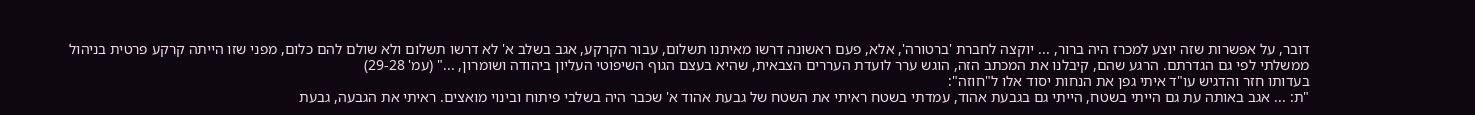דובר, על אפשרות שזה יוצע למכרז היה ברור, ... יוקצה לחברת 'ברטורה', אלא, פעם ראשונה דרשו מאיתנו תשלום, עבור הקרקע, אגב בשלב א' לא דרשו תשלום ולא שולם להם כלום, מפני שזו הייתה קרקע פרטית בניהול ממשלתי לפי גם הגדרתם. הרגע שהם, קיבלנו את המכתב הזה, הוגש ערר לועדת העררים הצבאית, שהיא בעצם הגוף השיפוטי העליון ביהודה ושומרון, ..." (עמ' 29-28)
בעדותו חזר והדגיש עו"ד איתי גפן את הנחות יסוד אלו ל"חוזה":
"ת: ... אגב באותה עת גם הייתי בשטח, הייתי גם בגבעת אהוד, עמדתי בשטח ראיתי את השטח של גבעת אהוד א' שכבר היה בשלבי פיתוח ובינוי מואצים. ראיתי את הגבעה, גבעת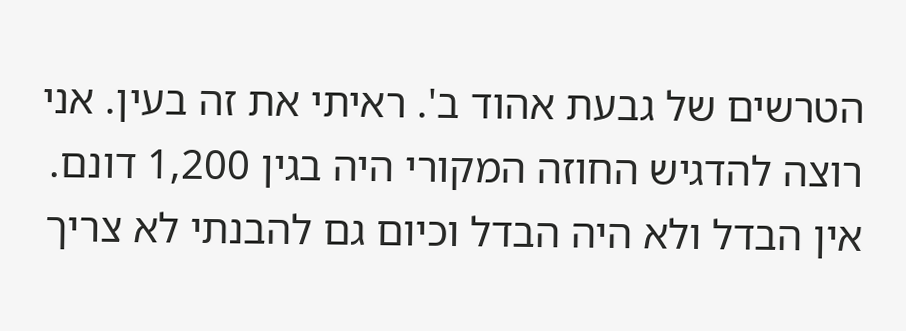הטרשים של גבעת אהוד ב'. ראיתי את זה בעין. אני רוצה להדגיש החוזה המקורי היה בגין 1,200 דונם. אין הבדל ולא היה הבדל וכיום גם להבנתי לא צריך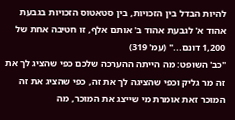להיות הבדל בין הזכויות, בין סטאטוס הזכויות בגבעת אהוד א' לגבעת אהוד ב' אותם אלף, זו חטיבה אחת של 1,200 דונם..." (עמ' 319)
"כב' השופט: מה הייתה ההערכה שלכם כפי שהציג לך את זה מר גליק וכפי שהציגה לך את זה, כפי שהציג את זה המוכר זאת אומרת מי שייצג את המוכר, מה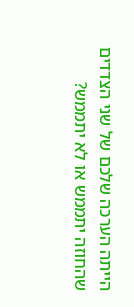הייתה הערכה שלכם של שני הצדדים שהחוזה יתממש או לא יתממש?